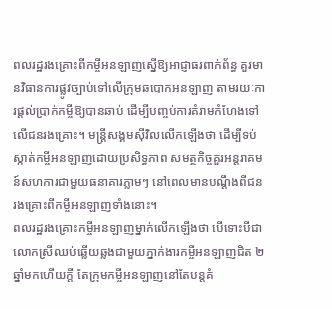ពលរដ្ឋរងគ្រោះពីកម្ចីអនឡាញស្នើឱ្យអាជ្ញាធរពាក់ព័ន្ធ គួរមានវិធានការផ្លូវច្បាប់ទៅលើក្រុមឆបោកអនឡាញ តាមរយៈការផ្ដល់ប្រាក់កម្ចីឱ្យបានឆាប់ ដើម្បីបញ្ចប់ការគំរាមកំហែងទៅលើជនរងគ្រោះ។ មន្ត្រីសង្គមស៊ីវិលលើកឡើងថា ដើម្បីទប់ស្កាត់កម្ចីអនឡាញដោយប្រសិទ្ធភាព សមត្ថកិច្ចគួរអន្តរាគមន៍សហការជាមួយធនាគារភ្លាមៗ នៅពេលមានបណ្ដឹងពីជនរងគ្រោះពីកម្ចីអនឡាញទាំងនោះ។
ពលរដ្ឋរងគ្រោះកម្ចីអនឡាញម្នាក់លើកឡើងថា បើទោះបីជាលោកស្រីឈប់ឆ្លើយឆ្លងជាមួយភ្នាក់ងារកម្ចីអនឡាញជិត ២ឆ្នាំមកហើយក្ដី តែក្រុមកម្ចីអនឡាញនៅតែបន្តគំ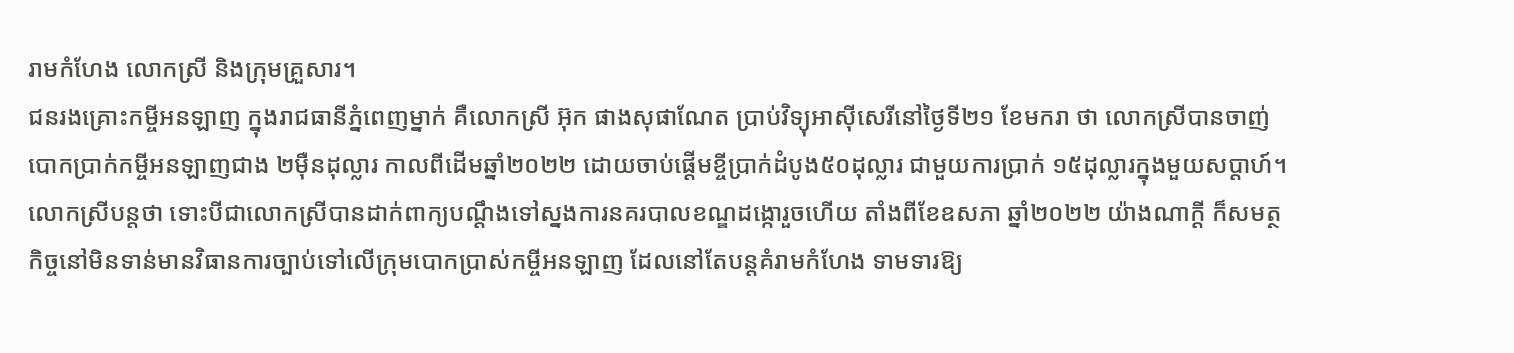រាមកំហែង លោកស្រី និងក្រុមគ្រួសារ។
ជនរងគ្រោះកម្ចីអនឡាញ ក្នុងរាជធានីភ្នំពេញម្នាក់ គឺលោកស្រី អ៊ុក ផាងសុផាណែត ប្រាប់វិទ្យុអាស៊ីសេរីនៅថ្ងៃទី២១ ខែមករា ថា លោកស្រីបានចាញ់បោកប្រាក់កម្ចីអនឡាញជាង ២ម៉ឺនដុល្លារ កាលពីដើមឆ្នាំ២០២២ ដោយចាប់ផ្ដើមខ្ចីប្រាក់ដំបូង៥០ដុល្លារ ជាមួយការប្រាក់ ១៥ដុល្លារក្នុងមួយសប្ដាហ៍។ លោកស្រីបន្តថា ទោះបីជាលោកស្រីបានដាក់ពាក្យបណ្ដឹងទៅស្នងការនគរបាលខណ្ឌដង្កោរួចហើយ តាំងពីខែឧសភា ឆ្នាំ២០២២ យ៉ាងណាក្ដី ក៏សមត្ថកិច្ចនៅមិនទាន់មានវិធានការច្បាប់ទៅលើក្រុមបោកប្រាស់កម្ចីអនឡាញ ដែលនៅតែបន្តគំរាមកំហែង ទាមទារឱ្យ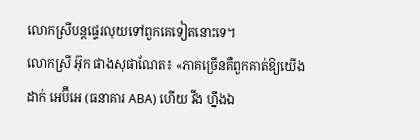លោកស្រីបន្តផ្ទេរលុយទៅពួកគេទៀតនោះទេ។
លោកស្រី អ៊ុក ផាងសុផាណែត៖ «ភាគច្រើនគឺពួកគាត់ឱ្យយើងដាក់ អេប៊ីអេ (ធនាគារ ABA) ហើយ វីង ហ្នឹងឯ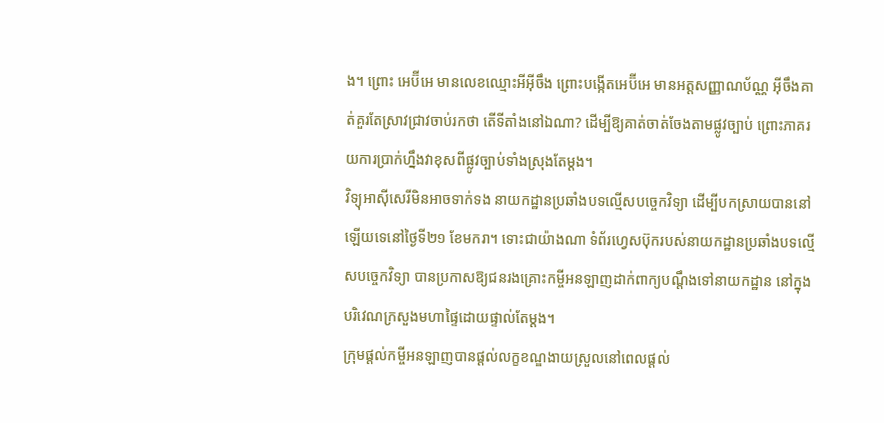ង។ ព្រោះ អេប៊ីអេ មានលេខឈ្មោះអីអ៊ីចឹង ព្រោះបង្កើតអេប៊ីអេ មានអត្តសញ្ញាណប័ណ្ណ អ៊ីចឹងគាត់គួរតែស្រាវជ្រាវចាប់រកថា តើទីតាំងនៅឯណា? ដើម្បីឱ្យគាត់ចាត់ចែងតាមផ្លូវច្បាប់ ព្រោះភាគរយការប្រាក់ហ្នឹងវាខុសពីផ្លូវច្បាប់ទាំងស្រុងតែម្ដង។
វិទ្យុអាស៊ីសេរីមិនអាចទាក់ទង នាយកដ្ឋានប្រឆាំងបទល្មើសបច្ចេកវិទ្យា ដើម្បីបកស្រាយបាននៅឡើយទេនៅថ្ងៃទី២១ ខែមករា។ ទោះជាយ៉ាងណា ទំព័រហ្វេសប៊ុករបស់នាយកដ្ឋានប្រឆាំងបទល្មើសបច្ចេកវិទ្យា បានប្រកាសឱ្យជនរងគ្រោះកម្ចីអនឡាញដាក់ពាក្យបណ្ដឹងទៅនាយកដ្ឋាន នៅក្នុងបរិវេណក្រសួងមហាផ្ទៃដោយផ្ទាល់តែម្ដង។
ក្រុមផ្ដល់កម្ចីអនឡាញបានផ្ដល់លក្ខខណ្ឌងាយស្រួលនៅពេលផ្ដល់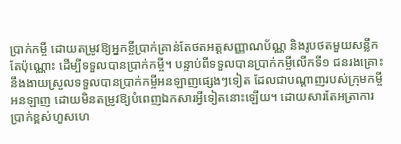ប្រាក់កម្ចី ដោយតម្រូវឱ្យអ្នកខ្ចីប្រាក់គ្រាន់តែថតអត្តសញ្ញាណប័ណ្ណ និងរូបថតមួយសន្លឹកតែប៉ុណ្ណោះ ដើម្បីទទួលបានប្រាក់កម្ចី។ បន្ទាប់ពីទទួលបានប្រាក់កម្ចីលើកទី១ ជនរងគ្រោះនឹងងាយស្រួលទទួលបានប្រាក់កម្ចីអនឡាញផ្សេងៗទៀត ដែលជាបណ្ដាញរបស់ក្រុមកម្ចីអនឡាញ ដោយមិនតម្រូវឱ្យបំពេញឯកសារអ្វីទៀតនោះឡើយ។ ដោយសារតែអត្រាការប្រាក់ខ្ពស់ហួសហេ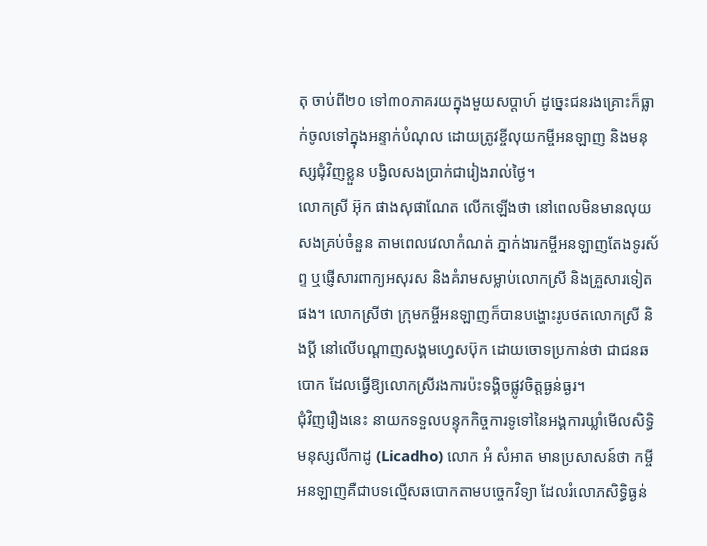តុ ចាប់ពី២០ ទៅ៣០ភាគរយក្នុងមួយសប្ដាហ៍ ដូច្នេះជនរងគ្រោះក៏ធ្លាក់ចូលទៅក្នុងអន្ទាក់បំណុល ដោយត្រូវខ្ចីលុយកម្ចីអនឡាញ និងមនុស្សជុំវិញខ្លួន បង្វិលសងប្រាក់ជារៀងរាល់ថ្ងៃ។
លោកស្រី អ៊ុក ផាងសុផាណែត លើកឡើងថា នៅពេលមិនមានលុយសងគ្រប់ចំនួន តាមពេលវេលាកំណត់ ភ្នាក់ងារកម្ចីអនឡាញតែងទូរស័ព្ទ ឬផ្ញើសារពាក្យអសុរស និងគំរាមសម្លាប់លោកស្រី និងគ្រួសារទៀតផង។ លោកស្រីថា ក្រុមកម្ចីអនឡាញក៏បានបង្ហោះរូបថតលោកស្រី និងប្ដី នៅលើបណ្ដាញសង្គមហ្វេសប៊ុក ដោយចោទប្រកាន់ថា ជាជនឆបោក ដែលធ្វើឱ្យលោកស្រីរងការប៉ះទង្គិចផ្លូវចិត្តធ្ងន់ធ្ងរ។
ជុំវិញរឿងនេះ នាយកទទួលបន្ទុកកិច្ចការទូទៅនៃអង្គការឃ្លាំមើលសិទ្ធិមនុស្សលីកាដូ (Licadho) លោក អំ សំអាត មានប្រសាសន៍ថា កម្ចីអនឡាញគឺជាបទល្មើសឆបោកតាមបច្ចេកវិទ្យា ដែលរំលោភសិទ្ធិធ្ងន់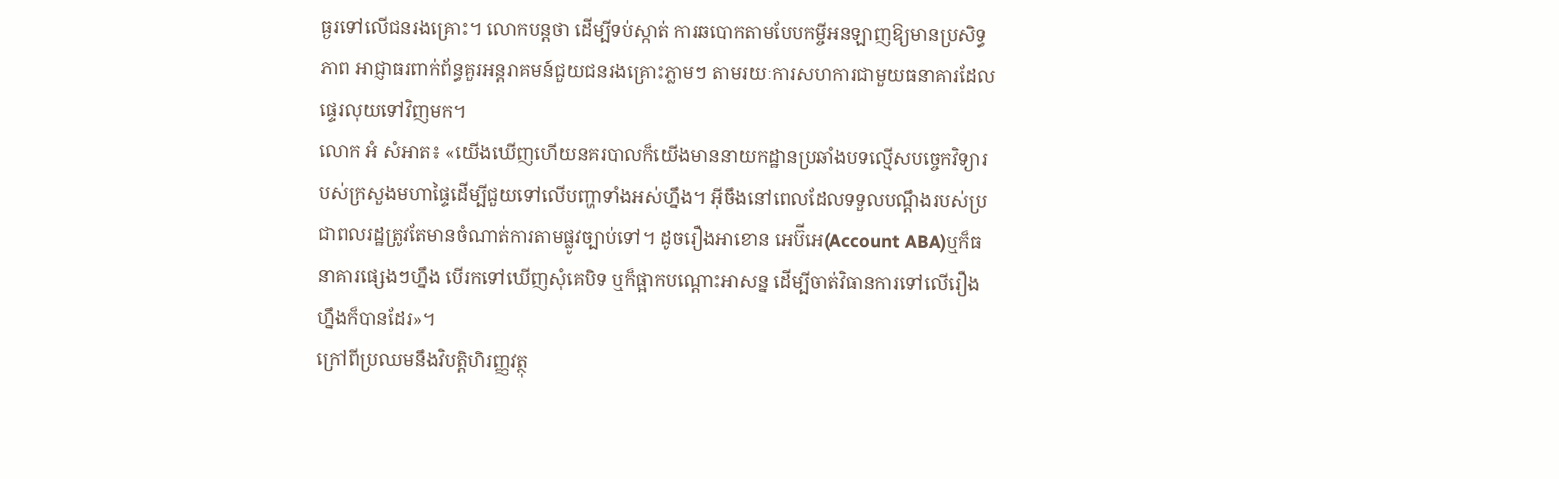ធ្ងរទៅលើជនរងគ្រោះ។ លោកបន្តថា ដើម្បីទប់ស្កាត់ ការឆបោកតាមបែបកម្ចីអនឡាញឱ្យមានប្រសិទ្ធភាព អាជ្ញាធរពាក់ព័ន្ធគួរអន្តរាគមន៍ជួយជនរងគ្រោះភ្លាមៗ តាមរយៈការសហការជាមួយធនាគារដែលផ្ទេរលុយទៅវិញមក។
លោក អំ សំអាត៖ «យើងឃើញហើយនគរបាលក៏យើងមាននាយកដ្ឋានប្រឆាំងបទល្មើសបច្ចេកវិទ្យារបស់ក្រសួងមហាផ្ទៃដើម្បីជួយទៅលើបញ្ហាទាំងអស់ហ្នឹង។ អ៊ីចឹងនៅពេលដែលទទួលបណ្ដឹងរបស់ប្រជាពលរដ្ឋត្រូវតែមានចំណាត់ការតាមផ្លូវច្បាប់ទៅ។ ដូចរឿងអាខោន អេប៊ីអេ(Account ABA)ឬក៏ធនាគារផ្សេងៗហ្នឹង បើរកទៅឃើញសុំគេបិទ ឬក៏ផ្អាកបណ្ដោះអាសន្ន ដើម្បីចាត់វិធានការទៅលើរឿងហ្នឹងក៏បានដែរ»។
ក្រៅពីប្រឈមនឹងវិបត្តិហិរញ្ញវត្ថុ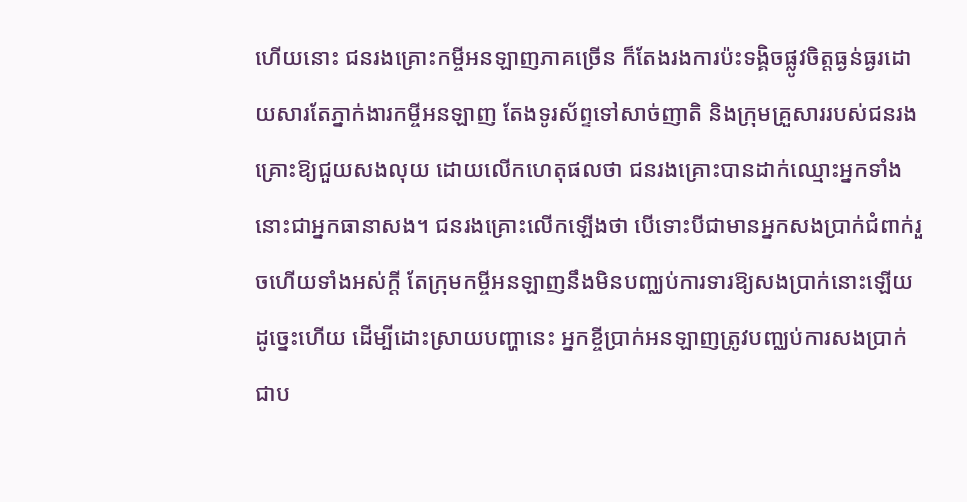ហើយនោះ ជនរងគ្រោះកម្ចីអនឡាញភាគច្រើន ក៏តែងរងការប៉ះទង្គិចផ្លូវចិត្តធ្ងន់ធ្ងរដោយសារតែភ្នាក់ងារកម្ចីអនឡាញ តែងទូរស័ព្ទទៅសាច់ញាតិ និងក្រុមគ្រួសាររបស់ជនរងគ្រោះឱ្យជួយសងលុយ ដោយលើកហេតុផលថា ជនរងគ្រោះបានដាក់ឈ្មោះអ្នកទាំងនោះជាអ្នកធានាសង។ ជនរងគ្រោះលើកឡើងថា បើទោះបីជាមានអ្នកសងប្រាក់ជំពាក់រួចហើយទាំងអស់ក្ដី តែក្រុមកម្ចីអនឡាញនឹងមិនបញ្ឈប់ការទារឱ្យសងប្រាក់នោះឡើយ ដូច្នេះហើយ ដើម្បីដោះស្រាយបញ្ហានេះ អ្នកខ្ចីប្រាក់អនឡាញត្រូវបញ្ឈប់ការសងប្រាក់ជាប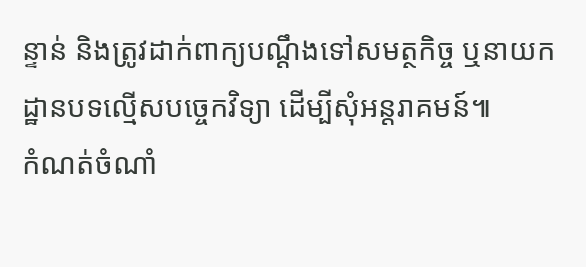ន្ទាន់ និងត្រូវដាក់ពាក្យបណ្ដឹងទៅសមត្ថកិច្ច ឬនាយកដ្ឋានបទល្មើសបច្ចេកវិទ្យា ដើម្បីសុំអន្តរាគមន៍៕
កំណត់ចំណាំ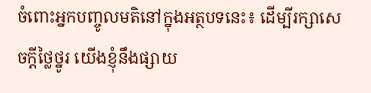ចំពោះអ្នកបញ្ចូលមតិនៅក្នុងអត្ថបទនេះ៖ ដើម្បីរក្សាសេចក្ដីថ្លៃថ្នូរ យើងខ្ញុំនឹងផ្សាយ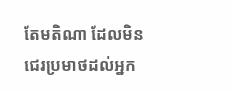តែមតិណា ដែលមិនជេរប្រមាថដល់អ្នក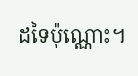ដទៃប៉ុណ្ណោះ។